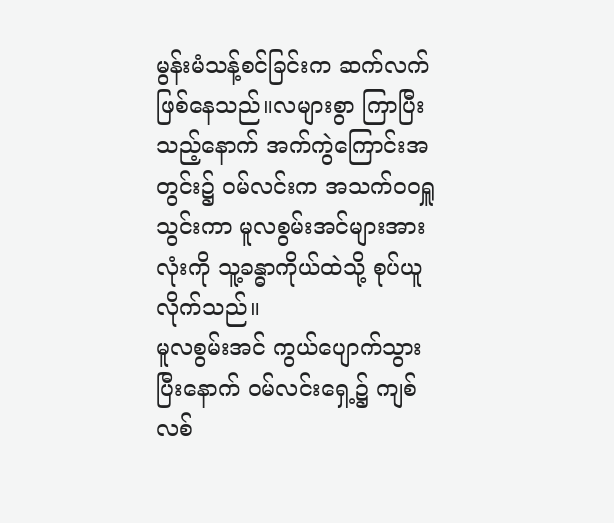မွန်းမံသန့်စင်ခြင်းက ဆက်လက် ဖြစ်နေသည်။လများစွာ ကြာပြီးသည့်နောက် အက်ကွဲကြောင်းအတွင်း၌ ဝမ်လင်းက အသက်ဝဝရှူသွင်းကာ မူလစွမ်းအင်များအားလုံးကို သူ့ခန္ဓာကိုယ်ထဲသို့ စုပ်ယူလိုက်သည်။
မူလစွမ်းအင် ကွယ်ပျောက်သွားပြီးနောက် ဝမ်လင်းရှေ့၌ ကျစ်လစ်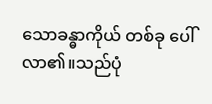သောခန္ဓာကိုယ် တစ်ခု ပေါ်လာ၏။သည်ပုံ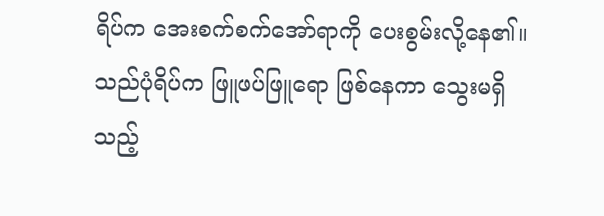ရိပ်က အေးစက်စက်အော်ရာကို ပေးစွမ်းလို့နေ၏။
သည်ပုံရိပ်က ဖြူဖပ်ဖြူရော ဖြစ်နေကာ သွေးမရှိသည့်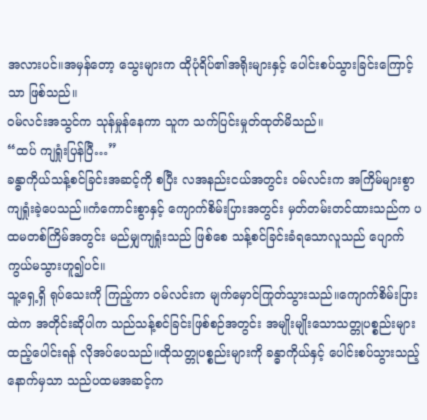အလားပင်။အမှန်တော့ သွေးများက ထိုပုံရိပ်၏အရိုးများနှင့် ပေါင်းစပ်သွားခြင်းကြောင့်သာ ဖြစ်သည်။
ဝမ်လင်းအသွင်က သုန်မှုန်နေကာ သူက သက်ပြင်းမှုတ်ထုတ်မိသည်။
“ထပ် ကျရှုံးပြန်ပြီ…”
ခန္ဓာကိုယ်သန့်စင်ခြင်းအဆင့်ကို စပြီး လအနည်းငယ်အတွင်း ဝမ်လင်းက အကြိမ်များစွာ ကျရှုံးခဲ့ပေသည်။ကံကောင်းစွာနှင့် ကျောက်စိမ်းပြားအတွင်း မှတ်တမ်းတင်ထားသည်က ပထမတစ်ကြိမ်အတွင်း မည်မျှကျရှုံးသည် ဖြစ်စေ သန့်စင်ခြင်းခံရသောလူသည် ပျောက်ကွယ်မသွားဟူ၍ပင်။
သူ့ရှေ့ရှိ ရုပ်သေးကို ကြည့်ကာ ဝမ်လင်းက မျက်မှောင်ကြုတ်သွားသည်။ကျောက်စိမ်းပြားထဲက အတိုင်းဆိုပါက သည်သန့်စင်ခြင်းဖြစ်စဉ်အတွင်း အမျိုးမျိုးသောသတ္တုပစ္စည်းများ ထည့်ပေါင်းရန် လိုအပ်ပေသည်။ထိုသတ္တုပစ္စည်းများကို ခန္ဓာကိုယ်နှင့် ပေါင်းစပ်သွားသည့်နောက်မှသာ သည်ပထမအဆင့်က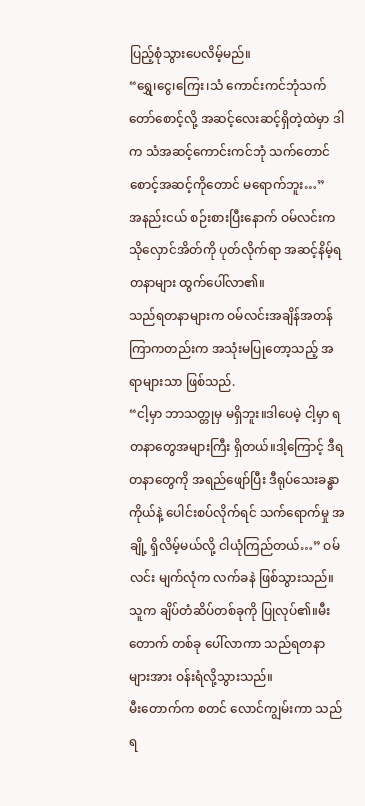ပြည့်စုံသွားပေလိမ့်မည်။
“ရွှေ၊ငွေ၊ကြေး၊သံ ကောင်းကင်ဘုံသက်တော်စောင့်လို့ အဆင့်လေးဆင့်ရှိတဲ့ထဲမှာ ဒါက သံအဆင့်ကောင်းကင်ဘုံ သက်တောင်စောင့်အဆင့်ကိုတောင် မရောက်ဘူး…”
အနည်းငယ် စဉ်းစားပြီးနောက် ဝမ်လင်းက သိုလှောင်အိတ်ကို ပုတ်လိုက်ရာ အဆင့်နိမ့်ရတနာများ ထွက်ပေါ်လာ၏။
သည်ရတနာများက ဝမ်လင်းအချိန်အတန်ကြာကတည်းက အသုံးမပြုတော့သည့် အရာများသာ ဖြစ်သည်.
“ငါ့မှာ ဘာသတ္တုမှ မရှိဘူး။ဒါပေမဲ့ ငါ့မှာ ရတနာတွေအများကြီး ရှိတယ်။ဒါ့ကြောင့် ဒီရတနာတွေကို အရည်ဖျော်ပြီး ဒီရုပ်သေးခန္ဓာကိုယ်နဲ့ ပေါင်းစပ်လိုက်ရင် သက်ရောက်မှု အချို့ ရှိလိမ့်မယ်လို့ ငါယုံကြည်တယ်…” ဝမ်လင်း မျက်လုံက လက်ခနဲ ဖြစ်သွားသည်။သူက ချိပ်တံဆိပ်တစ်ခုကို ပြုလုပ်၏။မီးတောက် တစ်ခု ပေါ်လာကာ သည်ရတနာများအား ဝန်းရံလို့သွားသည်။
မီးတောက်က စတင် လောင်ကျွမ်းကာ သည်ရ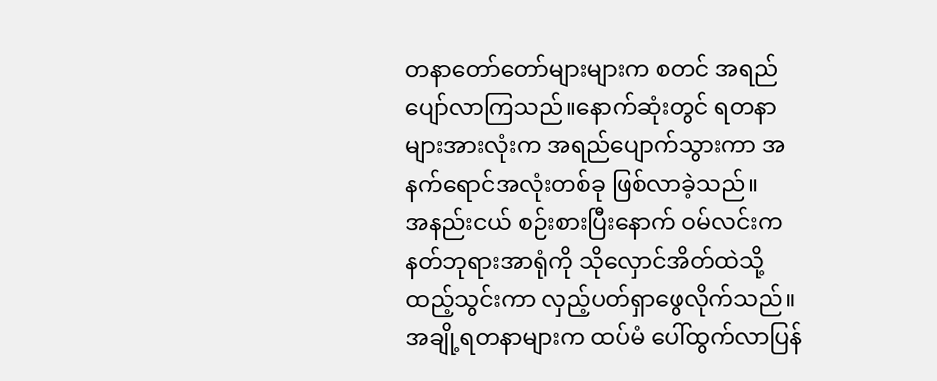တနာတော်တော်များများက စတင် အရည်ပျော်လာကြသည်။နောက်ဆုံးတွင် ရတနာများအားလုံးက အရည်ပျောက်သွားကာ အနက်ရောင်အလုံးတစ်ခု ဖြစ်လာခဲ့သည်။
အနည်းငယ် စဉ်းစားပြီးနောက် ဝမ်လင်းက နတ်ဘုရားအာရုံကို သိုလှောင်အိတ်ထဲသို့ ထည့်သွင်းကာ လှည့်ပတ်ရှာဖွေလိုက်သည်။ အချို့ရတနာများက ထပ်မံ ပေါ်ထွက်လာပြန်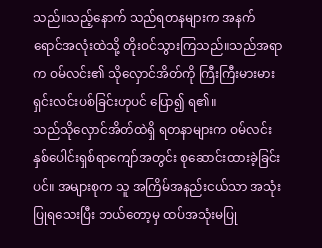သည်။သည့်နောက် သည်ရတနများက အနက်ရောင်အလုံးထဲသို့ တိုးဝင်သွားကြသည်။သည်အရာက ဝမ်လင်း၏ သိုလှောင်အိတ်ကို ကြီးကြီးမားမား ရှင်းလင်းပစ်ခြင်းဟုပင် ပြော၍ ရ၏။
သည်သိုလှောင်အိတ်ထဲရှိ ရတနာများက ဝမ်လင်း နှစ်ပေါင်းရှစ်ရာကျော်အတွင်း စုဆောင်းထားခဲ့ခြင်းပင်။ အများစုက သူ အကြိမ်အနည်းငယ်သာ အသုံးပြုရသေးပြီး ဘယ်တော့မှ ထပ်အသုံးမပြု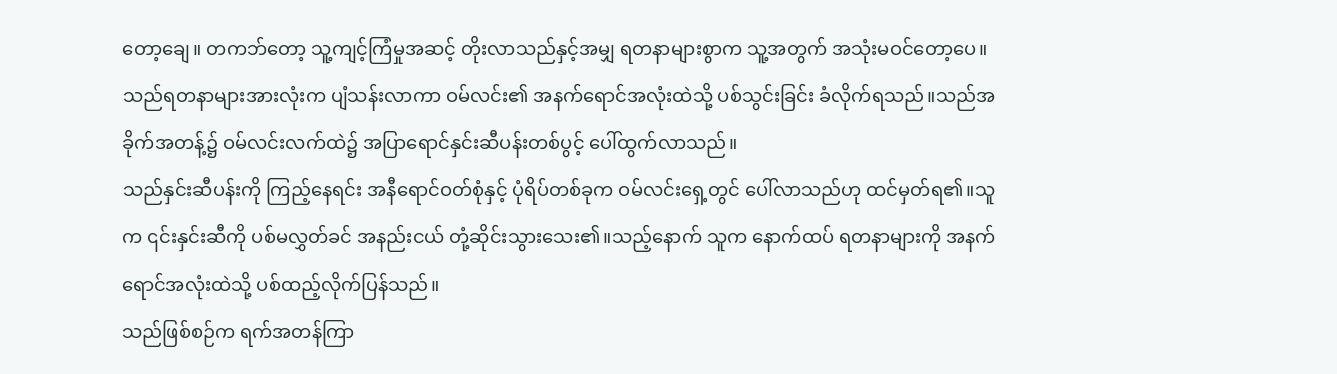တော့ချေ။ တကဘ်တော့ သူ့ကျင့်ကြံမှုအဆင့် တိုးလာသည်နှင့်အမျှ ရတနာများစွာက သူ့အတွက် အသုံးမဝင်တော့ပေ။
သည်ရတနာများအားလုံးက ပျံသန်းလာကာ ဝမ်လင်း၏ အနက်ရောင်အလုံးထဲသို့ ပစ်သွင်းခြင်း ခံလိုက်ရသည်။သည်အခိုက်အတန့်၌ ဝမ်လင်းလက်ထဲ၌ အပြာရောင်နှင်းဆီပန်းတစ်ပွင့် ပေါ်ထွက်လာသည်။
သည်နှင်းဆီပန်းကို ကြည့်နေရင်း အနီရောင်ဝတ်စုံနှင့် ပုံရိပ်တစ်ခုက ဝမ်လင်းရှေ့တွင် ပေါ်လာသည်ဟု ထင်မှတ်ရ၏။သူက ၎င်းနှင်းဆီကို ပစ်မလွှတ်ခင် အနည်းငယ် တုံ့ဆိုင်းသွားသေး၏။သည့်နောက် သူက နောက်ထပ် ရတနာများကို အနက်ရောင်အလုံးထဲသို့ ပစ်ထည့်လိုက်ပြန်သည်။
သည်ဖြစ်စဉ်က ရက်အတန်ကြာ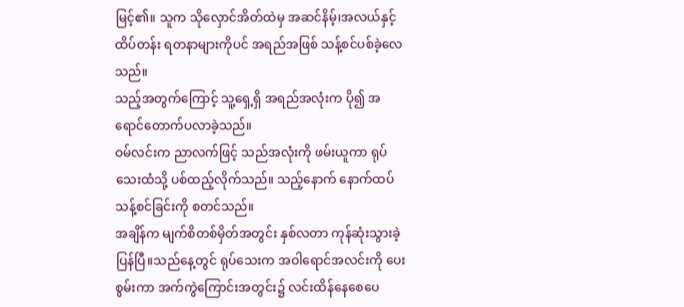မြင့်၏။ သူက သိုလှောင်အိတ်ထဲမှ အဆင်နိမ့်၊အလယ်နှင့် ထိပ်တန်း ရတနာများကိုပင် အရည်အဖြစ် သန့်စင်ပစ်ခဲ့လေသည်။
သည့်အတွက်ကြောင့် သူ့ရှေ့ရှိ အရည်အလုံးက ပို၍ အရောင်တောက်ပလာခဲ့သည်။
ဝမ်လင်းက ညာလက်ဖြင့် သည်အလုံးကို ဖမ်းယူကာ ရုပ်သေးထံသို့ ပစ်ထည့်လိုက်သည်။ သည့်နောက် နောက်ထပ်သန့်စင်ခြင်းကို စတင်သည်။
အချိန်က မျက်စိတစ်မှိတ်အတွင်း နှစ်လတာ ကုန်ဆုံးသွားခဲ့ပြန်ပြီ။သည်နေ့တွင် ရုပ်သေးက အဝါရောင်အလင်းကို ပေးစွမ်းကာ အက်ကွဲကြောင်းအတွင်း၌ လင်းထိန်နေစေပေ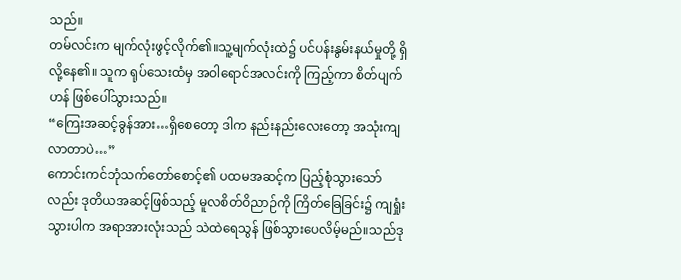သည်။
တမ်လင်းက မျက်လုံးဖွင့်လိုက်၏။သူ့မျက်လုံးထဲ၌ ပင်ပန်းနွမ်းနယ်မှုတို့ ရှိလို့နေ၏။ သူက ရုပ်သေးထံမှ အဝါရောင်အလင်းကို ကြည့်ကာ စိတ်ပျက်ဟန် ဖြစ်ပေါ်သွားသည်။
“ကြေးအဆင့်ခွန်အား…ရှိစေတော့ ဒါက နည်းနည်းလေးတော့ အသုံးကျလာတာပဲ…”
ကောင်းကင်ဘုံသက်တော်စောင့်၏ ပထမအဆင့်က ပြည့်စုံသွားသော်လည်း ဒုတိယအဆင့်ဖြစ်သည့် မူလစိတ်ဝိညာဉ်ကို ကြိတ်ခြေခြင်း၌ ကျရှုံးသွားပါက အရာအားလုံးသည် သဲထဲရေသွန် ဖြစ်သွားပေလိမ့်မည်။သည်ဒု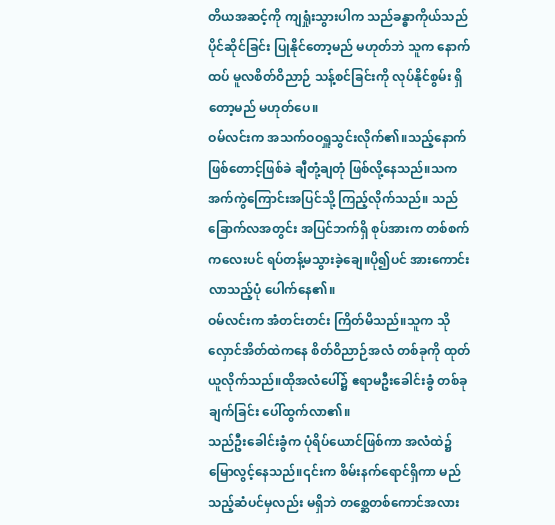တိယအဆင့်ကို ကျရှုံးသွားပါက သည်ခန္ဓာကိုယ်သည် ပိုင်ဆိုင်ခြင်း ပြုနိုင်တော့မည် မဟုတ်ဘဲ သူက နောက်ထပ် မူလစိတ်ဝိညာဉ် သန့်စင်ခြင်းကို လုပ်နိုင်စွမ်း ရှိတော့မည် မဟုတ်ပေ။
ဝမ်လင်းက အသက်ဝဝရှူသွင်းလိုက်၏။သည့်နောက် ဖြစ်တောင့်ဖြစ်ခဲ ချီတုံ့ချတုံ ဖြစ်လို့နေသည်။သက အက်ကွဲကြောင်းအပြင်သို့ ကြည့်လိုက်သည်။ သည်ခြောက်လအတွင်း အပြင်ဘက်ရှိ စုပ်အားက တစ်စက်ကလေးပင် ရပ်တန့်မသွားခဲ့ချေ။ပို၍ပင် အားကောင်းလာသည့်ပုံ ပေါက်နေ၏။
ဝမ်လင်းက အံတင်းတင်း ကြိတ်မိသည်။သူက သိုလှောင်အိတ်ထဲကနေ စိတ်ဝိညာဉ်အလံ တစ်ခုကို ထုတ်ယူလိုက်သည်။ထိုအလံပေါ်၌ ဧရာမဦးခေါင်းခွံ တစ်ခု ချက်ခြင်း ပေါ်ထွက်လာ၏။
သည်ဦးခေါင်းခွံက ပုံရိပ်ယောင်ဖြစ်ကာ အလံထဲ၌ မြောလွင့်နေသည်။၎င်းက စိမ်းနက်ရောင်ရှိကာ မည်သည့်ဆံပင်မှလည်း မရှိဘဲ တစ္ဆေတစ်ကောင်အလား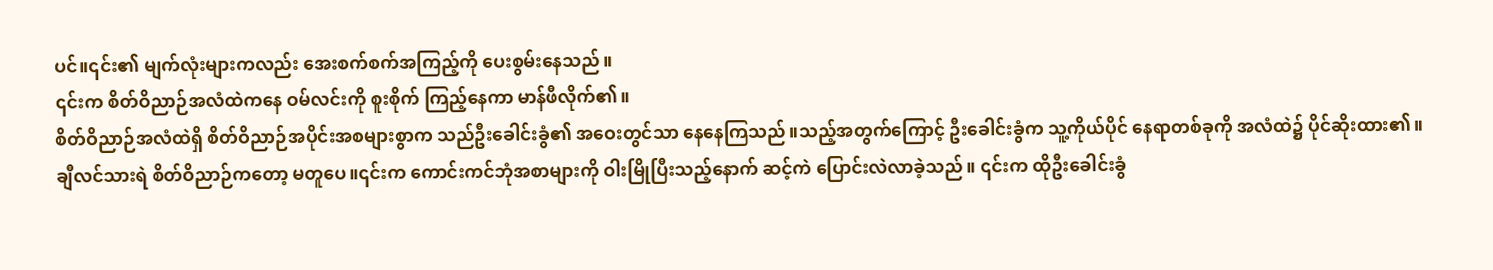ပင်။၎င်း၏ မျက်လုံးများကလည်း အေးစက်စက်အကြည့်ကို ပေးစွမ်းနေသည်။
၎င်းက စိတ်ဝိညာဉ်အလံထဲကနေ ဝမ်လင်းကို စူးစိုက် ကြည့်နေကာ မာန်ဖီလိုက်၏။
စိတ်ဝိညာဉ်အလံထဲရှိ စိတ်ဝိညာဉ်အပိုင်းအစများစွာက သည်ဦးခေါင်းခွံ၏ အဝေးတွင်သာ နေနေကြသည်။သည့်အတွက်ကြောင့် ဦးခေါင်းခွံက သူ့ကိုယ်ပိုင် နေရာတစ်ခုကို အလံထဲ၌ ပိုင်ဆိုးထား၏။
ချီလင်သားရဲ စိတ်ဝိညာဉ်ကတော့ မတူပေ။၎င်းက ကောင်းကင်ဘုံအစာများကို ဝါးမြိုပြီးသည့်နောက် ဆင့်ကဲ ပြောင်းလဲလာခဲ့သည်။ ၎င်းက ထိုဦးခေါင်းခွံ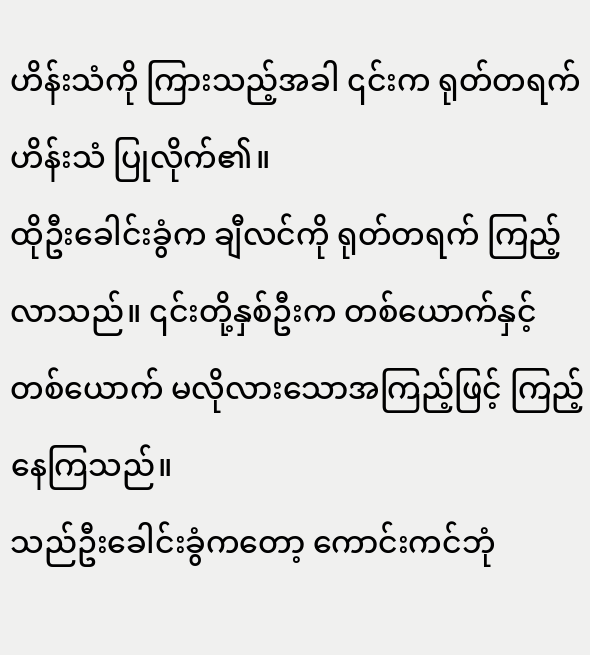ဟိန်းသံကို ကြားသည့်အခါ ၎င်းက ရုတ်တရက် ဟိန်းသံ ပြုလိုက်၏။
ထိုဦးခေါင်းခွံက ချီလင်ကို ရုတ်တရက် ကြည့်လာသည်။ ၎င်းတို့နှစ်ဦးက တစ်ယောက်နှင့် တစ်ယောက် မလိုလားသောအကြည့်ဖြင့် ကြည့်နေကြသည်။
သည်ဦးခေါင်းခွံကတော့ ကောင်းကင်ဘုံ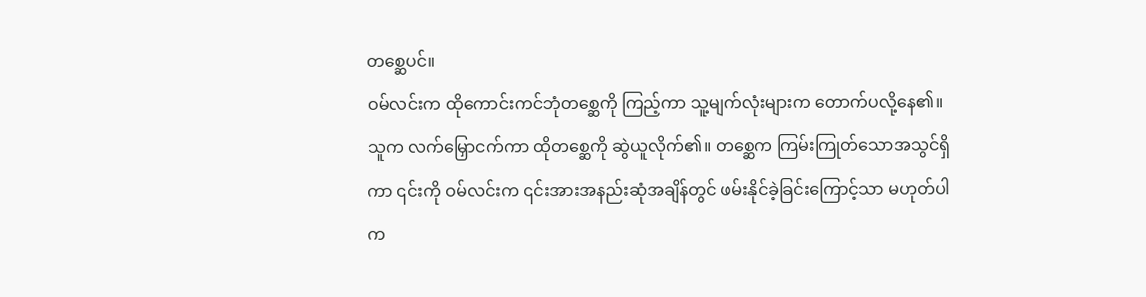တစ္ဆေပင်။
ဝမ်လင်းက ထိုကောင်းကင်ဘုံတစ္ဆေကို ကြည့်ကာ သူ့မျက်လုံးများက တောက်ပလို့နေ၏။ သူက လက်မြှောငက်ကာ ထိုတစ္ဆေကို ဆွဲယူလိုက်၏။ တစ္ဆေက ကြမ်းကြုတ်သောအသွင်ရှိကာ ၎င်းကို ဝမ်လင်းက ၎င်းအားအနည်းဆုံအချိန်တွင် ဖမ်းနိုင်ခဲ့ခြင်းကြောင့်သာ မဟုတ်ပါက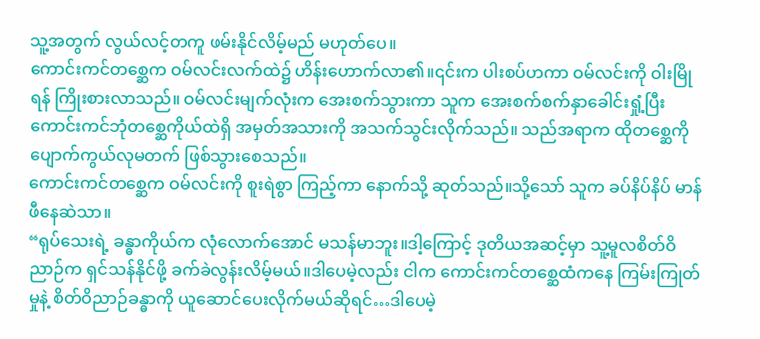သူ့အတွက် လွယ်လင့်တကူ ဖမ်းနိုင်လိမ့်မည် မဟုတ်ပေ။
ကောင်းကင်တစ္ဆေက ဝမ်လင်းလက်ထဲ၌ ဟိန်းဟောက်လာ၏။၎င်းက ပါးစပ်ဟကာ ဝမ်လင်းကို ဝါးမြိုရန် ကြိုးစားလာသည်။ ဝမ်လင်းမျက်လုံးက အေးစက်သွားကာ သူက အေးစက်စက်နှာခေါင်းရှုံ့ပြီး ကောင်းကင်ဘုံတစ္ဆေကိုယ်ထဲရှိ အမှတ်အသားကို အသက်သွင်းလိုက်သည်။ သည်အရာက ထိုတစ္ဆေကို ပျောက်ကွယ်လုမတက် ဖြစ်သွားစေသည်။
ကောင်းကင်တစ္ဆေက ဝမ်လင်းကို စူးရဲစွာ ကြည့်ကာ နောက်သို့ ဆုတ်သည်။သို့သော် သူက ခပ်နိပ်နိပ် မာန်ဖီနေဆဲသာ။
“ရုပ်သေးရဲ့ ခန္ဓာကိုယ်က လုံလောက်အောင် မသန်မာဘူး။ဒါ့ကြောင့် ဒုတိယအဆင့်မှာ သူ့မူလစိတ်ဝိညာဉ်က ရှင်သန်နိုင်ဖို့ ခက်ခဲလွန်းလိမ့်မယ်။ဒါပေမဲ့လည်း ငါက ကောင်းကင်တစ္ဆေထံကနေ ကြမ်းကြုတ်မှုနဲ့ စိတ်ဝိညာဉ်ခန္ဓာကို ယူဆောင်ပေးလိုက်မယ်ဆိုရင်…ဒါပေမဲ့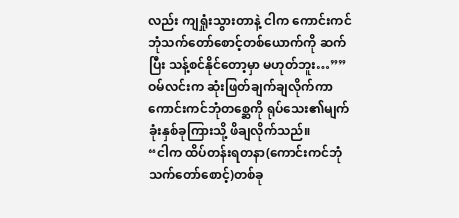လည်း ကျရှုံးသွားတာနဲ့ ငါက ကောင်းကင်ဘုံသက်တော်စောင့်တစ်ယောက်ကို ဆက်ပြီး သန့်စင်နိုင်တော့မှာ မဟုတ်ဘူး…””
ဝမ်လင်းက ဆုံးဖြတ်ချက်ချလိုက်ကာ ကောင်းကင်ဘုံတစ္ဆေကို ရုပ်သေး၏မျက်ခုံးနှစ်ခုကြားသို့ ဖိချလိုက်သည်။
“ငါက ထိပ်တန်းရတနာ(ကောင်းကင်ဘုံသက်တော်စောင့်)တစ်ခု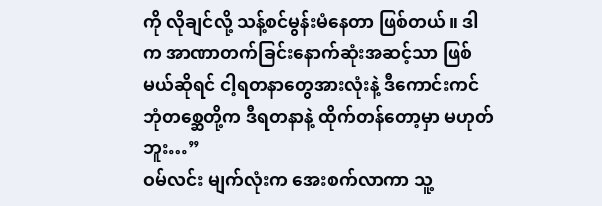ကို လိုချင်လို့ သန့်စင်မွန်းမံနေတာ ဖြစ်တယ်။ ဒါက အာဏာတက်ခြင်းနောက်ဆုံးအဆင့်သာ ဖြစ်မယ်ဆိုရင် ငါ့ရတနာတွေအားလုံးနဲ့ ဒီကောင်းကင်ဘုံတစ္ဆေတို့က ဒီရတနာနဲ့ ထိုက်တန်တော့မှာ မဟုတ်ဘူး…”
ဝမ်လင်း မျက်လုံးက အေးစက်လာကာ သူ့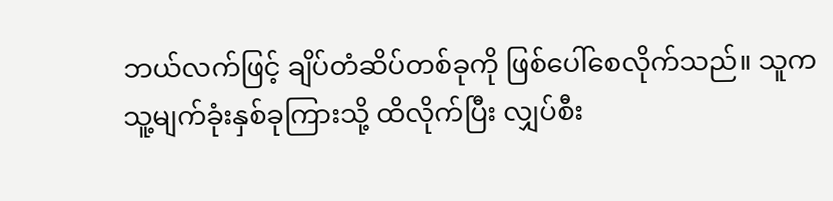ဘယ်လက်ဖြင့် ချိပ်တံဆိပ်တစ်ခုကို ဖြစ်ပေါ်စေလိုက်သည်။ သူက သူ့မျက်ခုံးနှစ်ခုကြားသို့ ထိလိုက်ပြီး လျှပ်စီး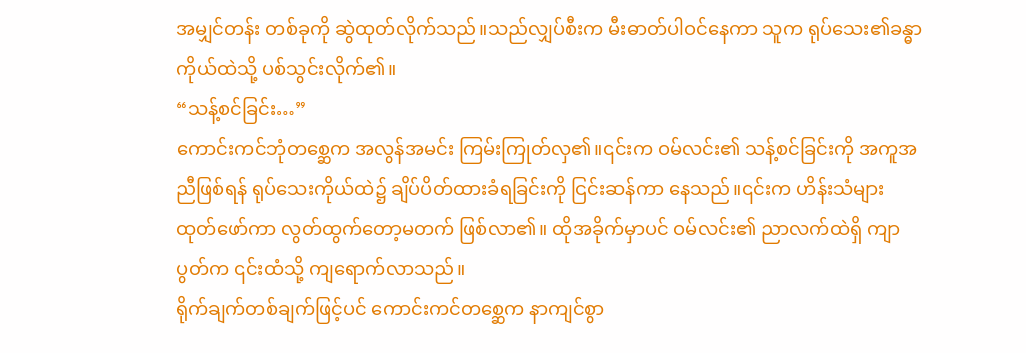အမျှင်တန်း တစ်ခုကို ဆွဲထုတ်လိုက်သည်။သည်လျှပ်စီးက မီးဓာတ်ပါဝင်နေကာ သူက ရုပ်သေး၏ခန္ဓာကိုယ်ထဲသို့ ပစ်သွင်းလိုက်၏။
“သန့်စင်ခြင်း…”
ကောင်းကင်ဘုံတစ္ဆေက အလွန်အမင်း ကြမ်းကြုတ်လှ၏။၎င်းက ဝမ်လင်း၏ သန့်စင်ခြင်းကို အကူအညီဖြစ်ရန် ရုပ်သေးကိုယ်ထဲ၌ ချိပ်ပိတ်ထားခံရခြင်းကို ငြင်းဆန်ကာ နေသည်။၎င်းက ဟိန်းသံများ ထုတ်ဖော်ကာ လွတ်ထွက်တော့မတက် ဖြစ်လာ၏။ ထိုအခိုက်မှာပင် ဝမ်လင်း၏ ညာလက်ထဲရှိ ကျာပွတ်က ၎င်းထံသို့ ကျရောက်လာသည်။
ရိုက်ချက်တစ်ချက်ဖြင့်ပင် ကောင်းကင်တစ္ဆေက နာကျင်စွာ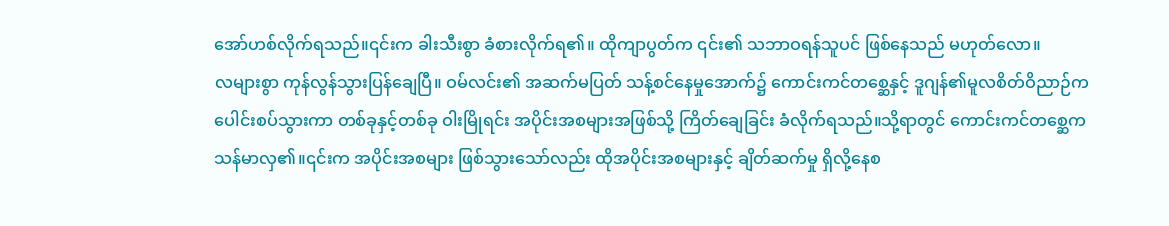အော်ဟစ်လိုက်ရသည်။၎င်းက ခါးသီးစွာ ခံစားလိုက်ရ၏။ ထိုကျာပွတ်က ၎င်း၏ သဘာဝရန်သူပင် ဖြစ်နေသည် မဟုတ်လော။
လများစွာ ကုန်လွန်သွားပြန်ချေပြီ။ ဝမ်လင်း၏ အဆက်မပြတ် သန့်စင်နေမှုအောက်၌ ကောင်းကင်တစ္ဆေနှင့် ဒူဂျန်၏မူလစိတ်ဝိညာဉ်က ပေါင်းစပ်သွားကာ တစ်ခုနှင့်တစ်ခု ဝါးမြိုရင်း အပိုင်းအစများအဖြစ်သို့ ကြိတ်ချေခြင်း ခံလိုက်ရသည်။သို့ရာတွင် ကောင်းကင်တစ္ဆေက သန်မာလှ၏။၎င်းက အပိုင်းအစများ ဖြစ်သွားသော်လည်း ထိုအပိုင်းအစများနှင့် ချိတ်ဆက်မှု ရှိလို့နေစ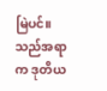မြဲပင်။
သည်အရာက ဒုတိယ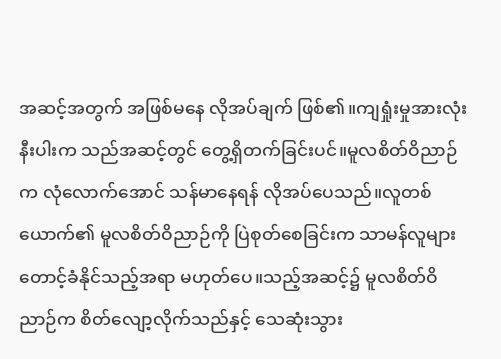အဆင့်အတွက် အဖြစ်မနေ လိုအပ်ချက် ဖြစ်၏။ကျရှုံးမှုအားလုံးနီးပါးက သည်အဆင့်တွင် တွေ့ရှိတက်ခြင်းပင်။မူလစိတ်ဝိညာဉ်က လုံလောက်အောင် သန်မာနေရန် လိုအပ်ပေသည်။လူတစ်ယောက်၏ မူလစိတ်ဝိညာဉ်ကို ပြဲစုတ်စေခြင်းက သာမန်လူများ တောင့်ခံနိုင်သည့်အရာ မဟုတ်ပေ။သည့်အဆင့်၌ မူလစိတ်ဝိညာဉ်က စိတ်လျော့လိုက်သည်နှင့် သေဆုံးသွား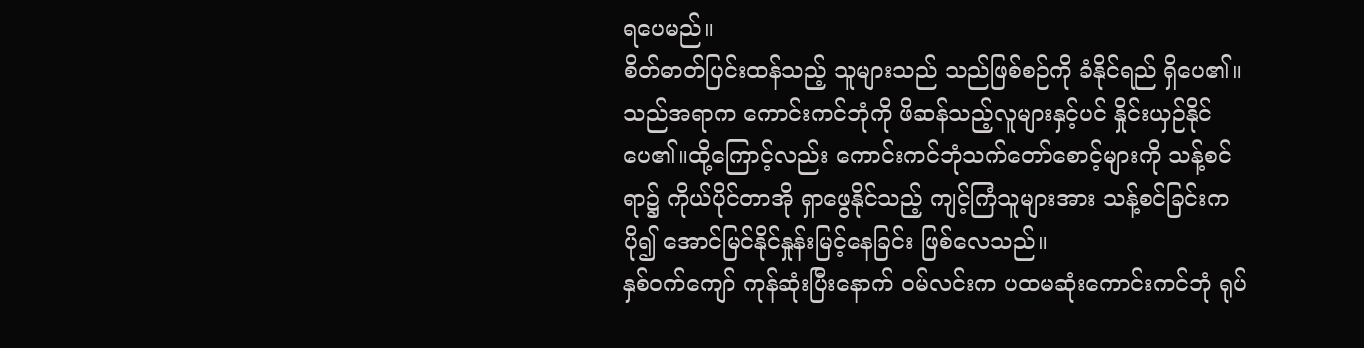ရပေမည်။
စိတ်ဓာတ်ပြင်းထန်သည့် သူများသည် သည်ဖြစ်စဉ်ကို ခံနိုင်ရည် ရှိပေ၏။သည်အရာက ကောင်းကင်ဘုံကို ဖိဆန်သည့်လူများနှင့်ပင် နှိုင်းယှဉ်နိုင်ပေ၏။ထို့ကြောင့်လည်း ကောင်းကင်ဘုံသက်တော်စောင့်များကို သန့်စင်ရာ၌ ကိုယ်ပိုင်တာအို ရှာဖွေနိုင်သည့် ကျင့်ကြံသူများအား သန့်စင်ခြင်းက ပို၍ အောင်မြင်နိုင်နှုန်းမြင့်နေခြင်း ဖြစ်လေသည်။
နှစ်ဝက်ကျော် ကုန်ဆုံးပြီးနောက် ဝမ်လင်းက ပထမဆုံးကောင်းကင်ဘုံ ရုပ်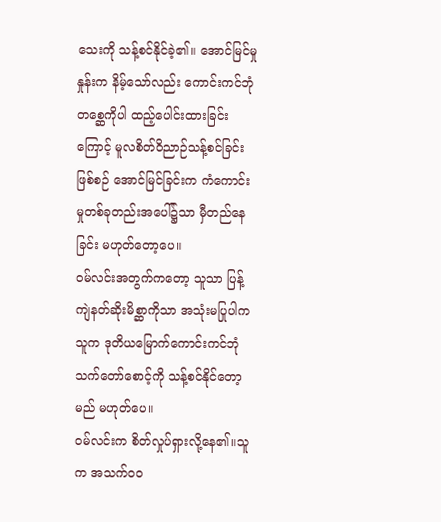သေးကို သန့်စင်နိုင်ခဲ့၏။ အောင်မြင်မှုနှုန်းက နိမ့်သော်လည်း ကောင်းကင်ဘုံတစ္ဆေကိုပါ ထည့်ပေါင်းထားခြင်းကြောင့် မူလစိတ်ဝိညာဉ်သန့်စင်ခြင်း ဖြစ်စဉ် အောင်မြင်ခြင်းက ကံကောင်းမှုတစ်ခုတည်းအပေါ်၌သာ မှီတည်နေခြင်း မဟုတ်တော့ပေ။
ဝမ်လင်းအတွက်ကတော့ သူသာ ပြန့်ကျဲနတ်ဆိုးမိစ္ဆာကိုသာ အသုံးမပြုပါက သူက ဒုတိယမြောက်ကောင်းကင်ဘုံ သက်တော်စောင့်ကို သန့်စင်နိုင်တော့မည် မဟုတ်ပေ။
ဝမ်လင်းက စိတ်လှုပ်ရှားလို့နေ၏။သူက အသက်ဝဝ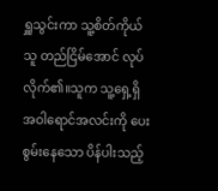ရှူသွင်းကာ သူ့စိတ်ကိုယ်သူ တည်ငြိမ်အောင် လုပ်လိုက်၏။သူက သူ့ရှေ့ရှိ အဝါရောင်အလင်းကို ပေးစွမ်းနေသော ပိန်ပါးသည့်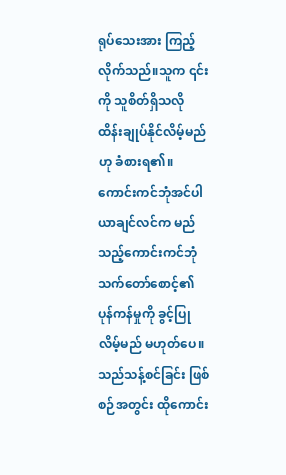ရုပ်သေးအား ကြည့်လိုက်သည်။သူက ၎င်းကို သူစိတ်ရှိသလို ထိန်းချုပ်နိုင်လိမ့်မည်ဟု ခံစားရ၏။
ကောင်းကင်ဘုံအင်ပါယာချင်လင်က မည်သည့်ကောင်းကင်ဘုံသက်တော်စောင့်၏ ပုန်ကန်မှုကို ခွင့်ပြုလိမ့်မည် မဟုတ်ပေ။သည်သန့်စင်ခြင်း ဖြစ်စဉ်အတွင်း ထိုကောင်း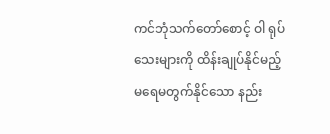ကင်ဘုံသက်တော်စောင့် ဝါ ရုပ်သေးများကို ထိန်းချုပ်နိုင်မည့် မရေမတွက်နိုင်သော နည်း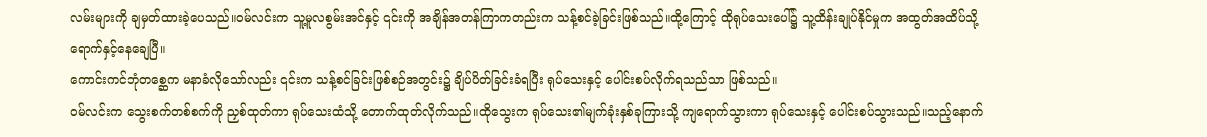လမ်းများကို ချမှတ်ထားခဲ့ပေသည်။ဝမ်လင်းက သူ့မူလစွမ်းအင်နှင့် ၎င်းကို အချိန်အတန်ကြာကတည်းက သန့်စင်ခဲ့ခြင်းဖြစ်သည်။ထို့ကြောင့် ထိုရုပ်သေးပေါ်၌ သူ့ထိန်းချုပ်နိုင်မှုက အထွတ်အထိပ်သို့ ရောက်နှင့်နေချေပြီ။
ကောင်းကင်ဘုံတစ္ဆေက မနာခံလိုသော်လည်း ၎င်းက သန့်စင်ခြင်းဖြစ်စဉ်အတွင်း၌ ချိပ်ပိတ်ခြင်းခံရပြီး ရုပ်သေးနှင့် ပေါင်းစပ်လိုက်ရသည်သာ ဖြစ်သည်။
ဝမ်လင်းက သွေးစက်တစ်စက်ကို ညှစ်ထုတ်ကာ ရုပ်သေးထံသို့ တောက်ထုတ်လိုက်သည်။ထိုသွေးက ရုပ်သေး၏မျက်ခုံးနှစ်ခုကြားသို့ ကျရောက်သွားကာ ရုပ်သေးနှင့် ပေါင်းစပ်သွားသည်။သည့်နောက်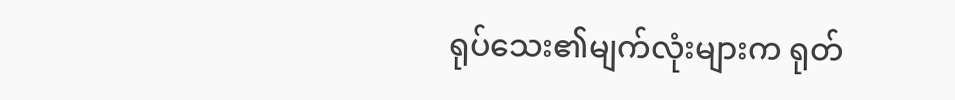ရုပ်သေး၏မျက်လုံးများက ရုတ်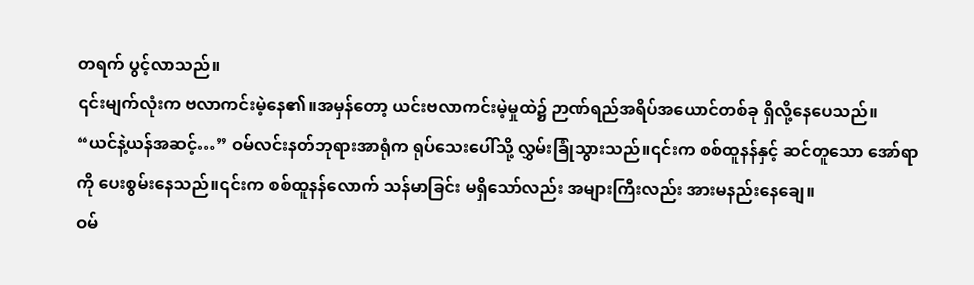တရက် ပွင့်လာသည်။
၎င်းမျက်လုံးက ဗလာကင်းမဲ့နေ၏။အမှန်တော့ ယင်းဗလာကင်းမဲ့မှုထဲ၌ ဉာဏ်ရည်အရိပ်အယောင်တစ်ခု ရှိလို့နေပေသည်။
“ယင်နဲ့ယန်အဆင့်…” ဝမ်လင်းနတ်ဘုရားအာရုံက ရုပ်သေးပေါ်သို့ လွှမ်းခြုံသွားသည်။၎င်းက စစ်ထူနန်နှင့် ဆင်တူသော အော်ရာကို ပေးစွမ်းနေသည်။၎င်းက စစ်ထူနန်လောက် သန်မာခြင်း မရှိသော်လည်း အများကြီးလည်း အားမနည်းနေချေ။
ဝမ်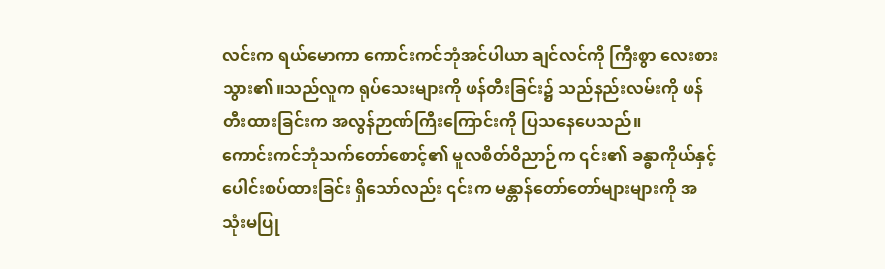လင်းက ရယ်မောကာ ကောင်းကင်ဘုံအင်ပါယာ ချင်လင်ကို ကြီးစွာ လေးစားသွား၏။သည်လူက ရုပ်သေးများကို ဖန်တီးခြင်း၌ သည်နည်းလမ်းကို ဖန်တီးထားခြင်းက အလွန်ဉာဏ်ကြီးကြောင်းကို ပြသနေပေသည်။
ကောင်းကင်ဘုံသက်တော်စောင့်၏ မူလစိတ်ဝိညာဉ်က ၎င်း၏ ခန္ဓာကိုယ်နှင့်ပေါင်းစပ်ထားခြင်း ရှိသော်လည်း ၎င်းက မန္တာန်တော်တော်များများကို အသုံးမပြု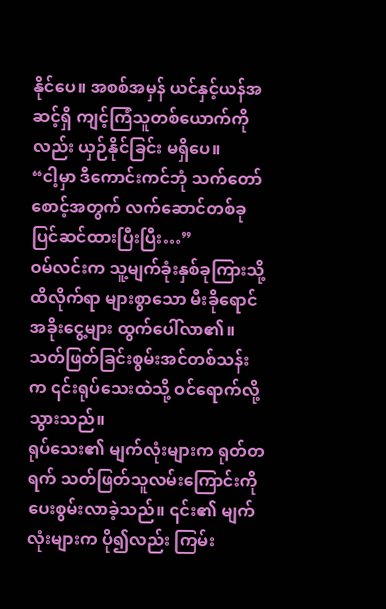နိုင်ပေ။ အစစ်အမှန် ယင်နှင့်ယန်အဆင့်ရှိ ကျင့်ကြံသူတစ်ယောက်ကိုလည်း ယှဉ်နိုင်ခြင်း မရှိပေ။
“ငါ့မှာ ဒီကောင်းကင်ဘုံ သက်တော်စောင့်အတွက် လက်ဆောင်တစ်ခု ပြင်ဆင်ထားပြီးပြီး…”
ဝမ်လင်းက သူ့မျက်ခုံးနှစ်ခုကြားသို့ ထိလိုက်ရာ များစွာသော မီးခိုရောင်အခိုးငွေ့များ ထွက်ပေါ်လာ၏။သတ်ဖြတ်ခြင်းစွမ်းအင်တစ်သန်းက ၎င်းရုပ်သေးထဲသို့ ဝင်ရောက်လို့သွားသည်။
ရုပ်သေး၏ မျက်လုံးများက ရုတ်တရက် သတ်ဖြတ်သူလမ်းကြောင်းကို ပေးစွမ်းလာခဲ့သည်။ ၎င်း၏ မျက်လုံးများက ပို၍လည်း ကြမ်း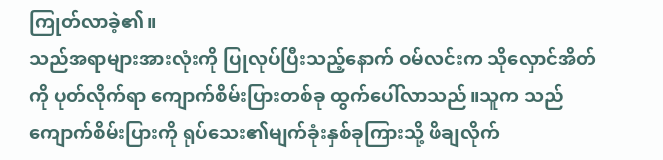ကြုတ်လာခဲ့၏။
သည်အရာများအားလုံးကို ပြုလုပ်ပြီးသည့်နောက် ဝမ်လင်းက သိုလှောင်အိတ်ကို ပုတ်လိုက်ရာ ကျောက်စိမ်းပြားတစ်ခု ထွက်ပေါ်လာသည်။သူက သည်ကျောက်စိမ်းပြားကို ရုပ်သေး၏မျက်ခုံးနှစ်ခုကြားသို့ ဖိချလိုက်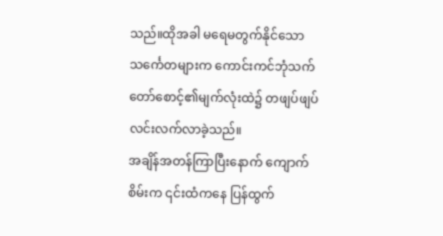သည်။ထိုအခါ မရေမတွက်နိုင်သော သင်္ကေတများက ကောင်းကင်ဘုံသက်တော်စောင့်၏မျက်လုံးထဲ၌ တဖျပ်ဖျပ် လင်းလက်လာခဲ့သည်။
အချိန်အတန်ကြာပြီးနောက် ကျောက်စိမ်းက ၎င်းထံကနေ ပြန်ထွက်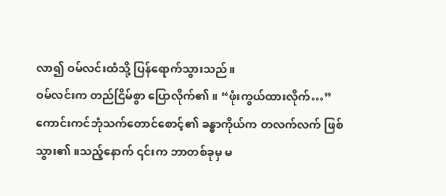လာ၍ ဝမ်လင်းထံသို့ ပြန်ရောက်သွားသည်။
ဝမ်လင်းက တည်ငြိမ်စွာ ပြောလိုက်၏။ “ဖုံးကွယ်ထားလိုက်…”
ကောင်းကင်ဘုံသက်တောင်စောင့်၏ ခန္ဓာကိုယ်က တလက်လက် ဖြစ်သွား၏။သည့်နောက် ၎င်းက ဘာတစ်ခုမှ မ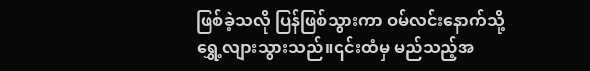ဖြစ်ခဲ့သလို ပြန်ဖြစ်သွားကာ ဝမ်လင်းနောက်သို့ ရွှေ့လျားသွားသည်။၎င်းထံမှ မည်သည့်အ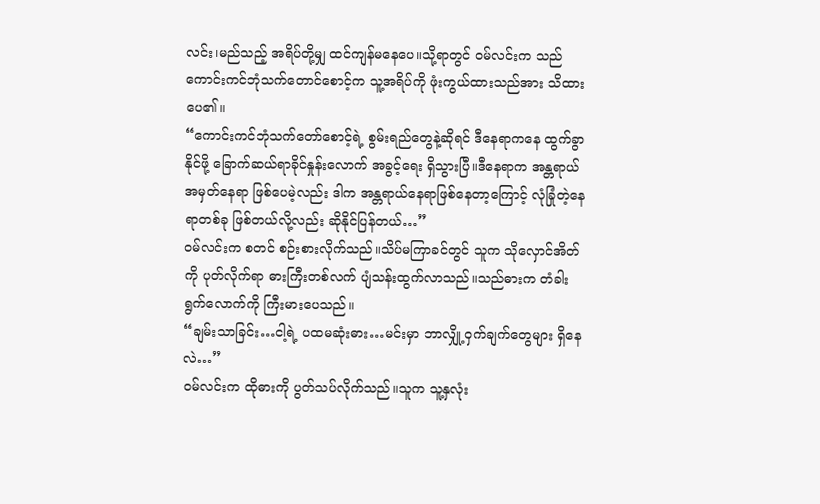လင်း၊မည်သည့် အရိပ်တို့မျှ ထင်ကျန်မနေပေ။သို့ရာတွင် ဝမ်လင်းက သည်ကောင်းကင်ဘုံသက်တောင်စောင့်က သူ့အရိပ်ကို ဖုံးကွယ်ထားသည်အား သိထားပေ၏။
“ကောင်းကင်ဘုံသက်တော်စောင့်ရဲ့ စွမ်းရည်တွေနဲ့ဆိုရင် ဒီနေရာကနေ ထွက်ခွာနိုင်ဖို့ ခြောက်ဆယ်ရာခိုင်နှုန်းလောက် အခွင့်ရေး ရှိသွားပြီ။ဒီနေရာက အန္တရာယ်အမှတ်နေရာ ဖြစ်ပေမဲ့လည်း ဒါက အန္တရာယ်နေရာဖြစ်နေတာ့ကြောင့် လုံခြုံတဲ့နေရာတစ်ခု ဖြစ်တယ်လို့လည်း ဆိုနိုင်ပြန်တယ်…”
ဝမ်လင်းက စတင် စဉ်းစားလိုက်သည်။သိပ်မကြာခင်တွင် သူက သိုလှောင်အိတ်ကို ပုတ်လိုက်ရာ ဓားကြီးတစ်လက် ပျံသန်းထွက်လာသည်။သည်ဓားက တံခါးရွက်လောက်ကို ကြီးမားပေသည်။
“ချမ်းသာခြင်း…ငါ့ရဲ့ ပထမဆုံးဓား…မင်းမှာ ဘာလျှို့ဝှက်ချက်တွေများ ရှိနေလဲ…”
ဝမ်လင်းက ထိုဓားကို ပွတ်သပ်လိုက်သည်။သူက သူ့နှလုံး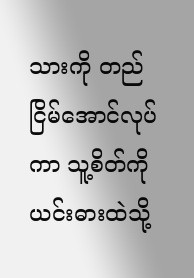သားကို တည်ငြိမ်အောင်လုပ်ကာ သူ့စိတ်ကို ယင်းဓားထဲသို့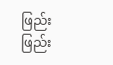ဖြည်းဖြည်း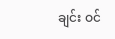ချင်း ဝင်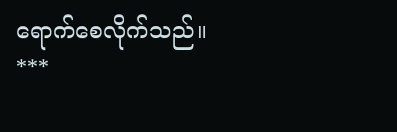ရောက်စေလိုက်သည်။
***